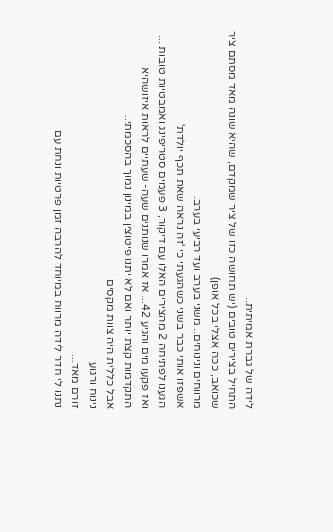לידה של גברת אמיתית..
התחיל בצירים טובים (יש תחושה כזו של ציר שמקדם, שהיא שונה מאד מסתם ציר שכואב, ככה אצלי בכל אופן)
מרווחים ונינוחים.. משני בערב ועד רביעי בערב.
אשפזו אותי כבר בשני כשהגעתי כי 'זה נראה שאת תכף יולדת'
הגענו לפתיחה 2 מהצירים האלו עם דיקור, 3 פעמים סטריפינג ואמבטיות טובות ...
ואז פקעו מים והגיע 42... אז אמרו שנותנים שעה- שעתיים לראות איזושהיא התקדמות קצת יותר ואם לא יתנו פיטוצין במינון נמוך בהסכמתי..
אבל כללית היה צוות מקסים
נינוח ורגוע
זורם מאד...
נתנו לי חדר לידה מרווח במיוחד להרבה זמן פרטיות ונחת עם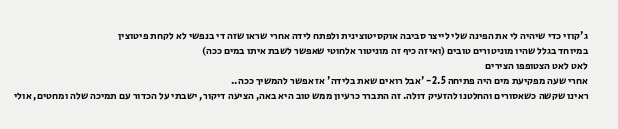ג'קוזי כדי שיהיה לי את הפינה שלי לייצר סביבה אוקסיטוצינית ולפתח לידה אחרי שראו שזה די בנפשי לא לקחת פיטוצין
במיוחד בגלל שהיו מוניטורים טובים (ואיזה כיף זה מוניטור אלחוטי שאפשר לשבת איתו במים ככה)
לאט לאט הצטופפו הצירים
אחרי שעה מפקיעת מים היה פתיחה 2.5- 'אבל רואים שאת בלידה' אז אפשר להמשיך ככה..
ראינו שקשה כשאסורים והחלטנו להזעיק דולה. זה התברר כרעיון ממש טוב היא באה, הציעה דיקור, ישבתי על הכדור עם תמיכה שלה ומחטים, אולי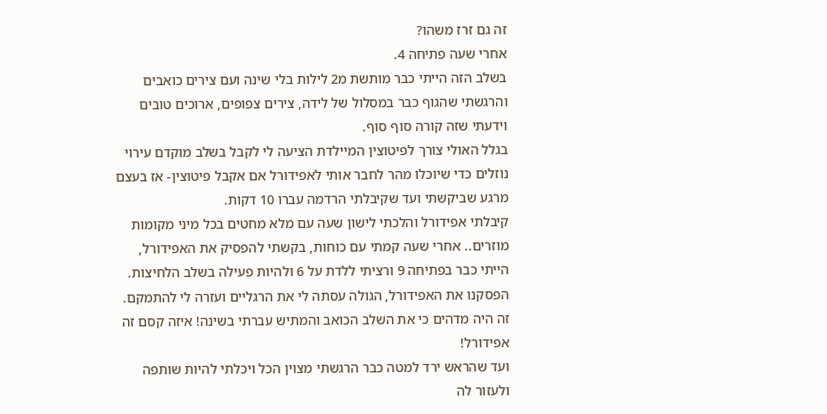זה גם זרז משהו?
אחרי שעה פתיחה 4.
בשלב הזה הייתי כבר מותשת מ2 לילות בלי שינה ועם צירים כואבים והרגשתי שהגוף כבר במסלול של לידה, צירים צפופים, ארוכים טובים וידעתי שזה קורה סוף סוף.
בגלל האולי צורך לפיטוצין המיילדת הציעה לי לקבל בשלב מוקדם עירוי נוזלים כדי שיוכלו מהר לחבר אותי לאפידורל אם אקבל פיטוצין- אז בעצם מרגע שביקשתי ועד שקיבלתי הרדמה עברו 10 דקות.
קיבלתי אפידורל והלכתי לישון שעה עם מלא מחטים בכל מיני מקומות מוזרים.. אחרי שעה קמתי עם כוחות, בקשתי להפסיק את האפידורל, הייתי כבר בפתיחה 9 ורציתי ללדת על 6 ולהיות פעילה בשלב הלחיצות.
הפסקנו את האפידורל, הגולה עסתה לי את הרגליים ועזרה לי להתמקם. זה היה מדהים כי את השלב הכואב והמתיש עברתי בשינה! איזה קסם זה אפידורל!
ועד שהראש ירד למטה כבר הרגשתי מצוין הכל ויכלתי להיות שותפה ולעזור לה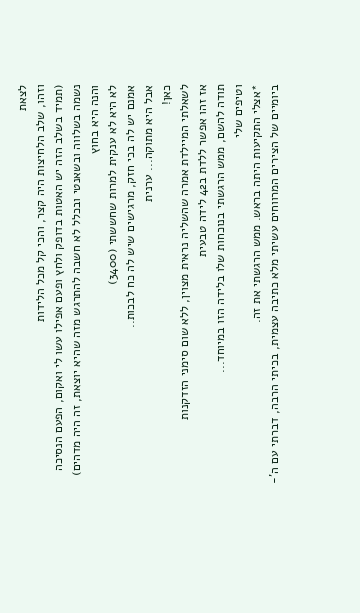לצאת
וזהו, שלב הלחיצות היה קצר, והכי קל מכל הלידות
(תמיד בשלב הזה יש האטות בדופק ולחץ ופעם אפילו עשו לי ואקום, הפעם הנסיכה נשמה בשלווה ובשאנטי ובכלל לא חשבה להתרגש מזה שהיא יוצאת, זה היה מדהים)
והנה היא בחוץ
לא היא לא ענקית למרות שחששתי (3400)
אמנם יש לה בכי חזק, מרגישים שיש לה כח לבכות..
אבל היא מתוקה... ערנית
כאן!
לשאלתי המיילדת אמרה שהשליה נראית מצוין, ללא שום סימני הזדקנות
אז זהו אפשר ללדת ב42 לידה טבעית
תודה להשם, ממש הרגשתי בנוכחות שלו בלידה הזו במיוחד...
וטיפים שלי
*אצלי התקיעות היתה בראש. ממש הרגשתי את זה.
ביומיים של הצירים המרווחים עשיתי מלא כתיבה עצמית, בכיתי הרבה, דברתי עם ה'-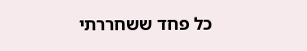כל פחד ששחררתי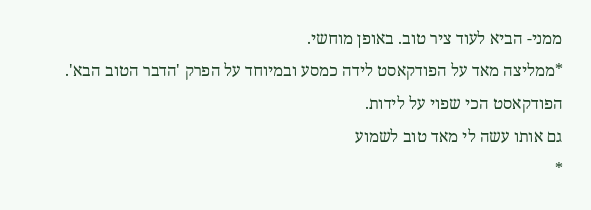ממני- הביא לעוד ציר טוב. באופן מוחשי.
*ממליצה מאד על הפודקאסט לידה כמסע ובמיוחד על הפרק 'הדבר הטוב הבא'. הפודקאסט הכי שפוי על לידות.
גם אותו עשה לי מאד טוב לשמוע
*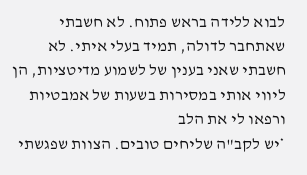לבוא ללידה בראש פתוח. לא חשבתי שאתחבר לדולה, תמיד בעלי איתי. לא חשבתי שאני בענין של לשמוע מדיטציות, הן ליווי אותי במסירות בשעות של אמבטיות ורפאו לי את הלב
*יש לקב"ה שליחים טובים. הצוות שפגשתי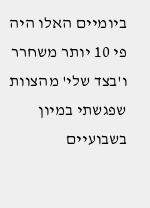ביומיים האלו היה פי 10 יותר משחרר ו'בצד שלי' מהצוות שפגשתי במיון בשבועיים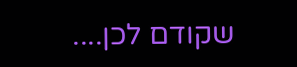שקודם לכן....